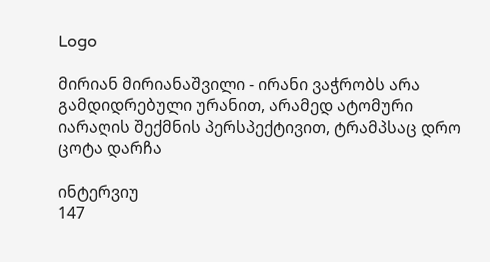Logo

მირიან მირიანაშვილი - ირანი ვაჭრობს არა გამდიდრებული ურანით, არამედ ატომური იარაღის შექმნის პერსპექტივით, ტრამპსაც დრო ცოტა დარჩა

ინტერვიუ
147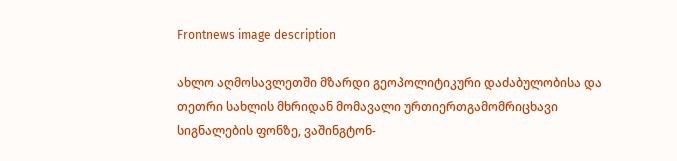Frontnews image description

ახლო აღმოსავლეთში მზარდი გეოპოლიტიკური დაძაბულობისა და თეთრი სახლის მხრიდან მომავალი ურთიერთგამომრიცხავი სიგნალების ფონზე, ვაშინგტონ-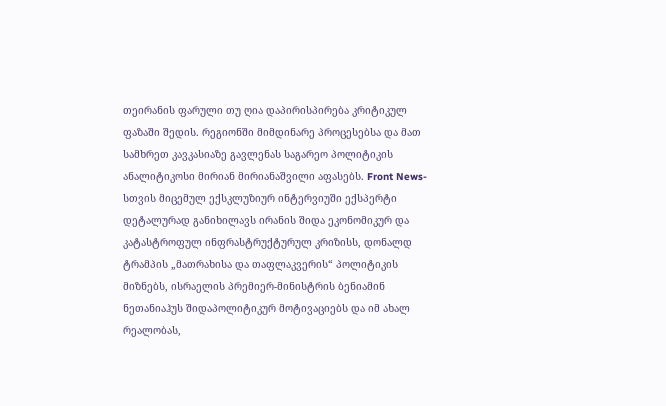თეირანის ფარული თუ ღია დაპირისპირება კრიტიკულ ფაზაში შედის. რეგიონში მიმდინარე პროცესებსა და მათ სამხრეთ კავკასიაზე გავლენას საგარეო პოლიტიკის ანალიტიკოსი მირიან მირიანაშვილი აფასებს. Front News-სთვის მიცემულ ექსკლუზიურ ინტერვიუში ექსპერტი დეტალურად განიხილავს ირანის შიდა ეკონომიკურ და კატასტროფულ ინფრასტრუქტურულ კრიზისს, დონალდ ტრამპის „მათრახისა და თაფლაკვერის“ პოლიტიკის მიზნებს, ისრაელის პრემიერ-მინისტრის ბენიამინ ნეთანიაჰუს შიდაპოლიტიკურ მოტივაციებს და იმ ახალ რეალობას,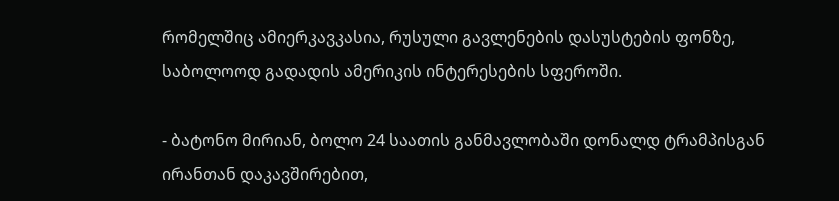რომელშიც ამიერკავკასია, რუსული გავლენების დასუსტების ფონზე, საბოლოოდ გადადის ამერიკის ინტერესების სფეროში.

- ბატონო მირიან, ბოლო 24 საათის განმავლობაში დონალდ ტრამპისგან ირანთან დაკავშირებით,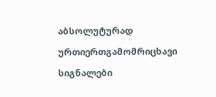აბსოლუტურად ურთიერთგამომრიცხავი სიგნალები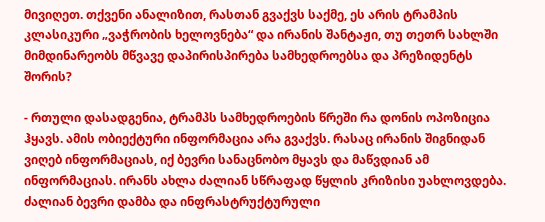მივიღეთ. თქვენი ანალიზით, რასთან გვაქვს საქმე, ეს არის ტრამპის კლასიკური „ვაჭრობის ხელოვნება“ და ირანის შანტაჟი, თუ თეთრ სახლში მიმდინარეობს მწვავე დაპირისპირება სამხედროებსა და პრეზიდენტს შორის?

- რთული დასადგენია, ტრამპს სამხედროების წრეში რა დონის ოპოზიცია ჰყავს. ამის ობიექტური ინფორმაცია არა გვაქვს. რასაც ირანის შიგნიდან ვიღებ ინფორმაციას, იქ ბევრი სანაცნობო მყავს და მაწვდიან ამ ინფორმაციას. ირანს ახლა ძალიან სწრაფად წყლის კრიზისი უახლოვდება. ძალიან ბევრი დამბა და ინფრასტრუქტურული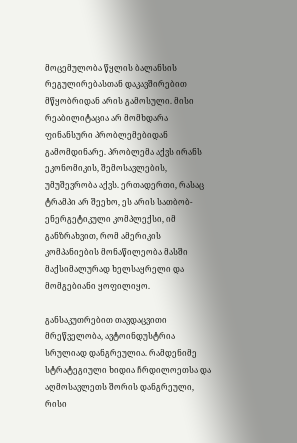მოცემულობა წყლის ბალანსის რეგულირებასთან დაკავშირებით მწყობრიდან არის გამოსული. მისი რეაბილიტაცია არ მომხდარა ფინანსური პრობლემებიდან გამომდინარე. პრობლემა აქვს ირანს ეკონომიკის, შემოსავლების, უმუშევრობა აქვს. ერთადერთი, რასაც ტრამპი არ შეეხო, ეს არის სათბობ-ენერგეტიკული კომპლექსი, იმ განზრახვით, რომ ამერიკის კომპანიების მონაწილეობა მასში მაქსიმალურად ხელსაყრელი და მომგებიანი ყოფილიყო.

განსაკუთრებით თავდაცვითი მრეწველობა, ავტოინდუსტრია სრულიად დანგრეულია. რამდენიმე სტრატეგიული ხიდია ჩრდილოეთსა და აღმოსავლეთს შორის დანგრეული, რისი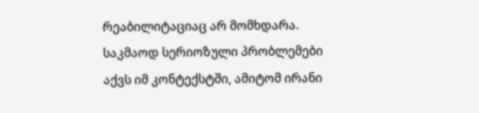რეაბილიტაციაც არ მომხდარა. საკმაოდ სერიოზული პრობლემები აქვს იმ კონტექსტში, ამიტომ ირანი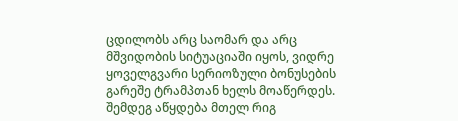ცდილობს არც საომარ და არც მშვიდობის სიტუაციაში იყოს, ვიდრე ყოველგვარი სერიოზული ბონუსების გარეშე ტრამპთან ხელს მოაწერდეს. შემდეგ აწყდება მთელ რიგ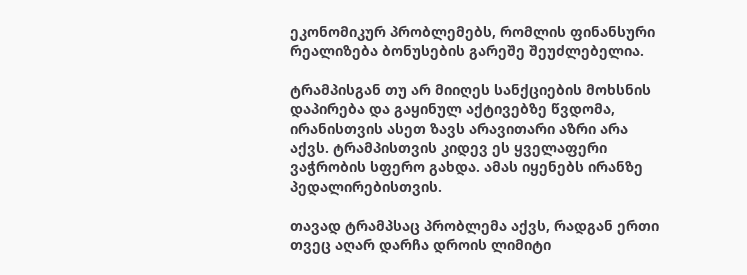ეკონომიკურ პრობლემებს, რომლის ფინანსური რეალიზება ბონუსების გარეშე შეუძლებელია.

ტრამპისგან თუ არ მიიღეს სანქციების მოხსნის დაპირება და გაყინულ აქტივებზე წვდომა, ირანისთვის ასეთ ზავს არავითარი აზრი არა აქვს. ტრამპისთვის კიდევ ეს ყველაფერი ვაჭრობის სფერო გახდა. ამას იყენებს ირანზე პედალირებისთვის.

თავად ტრამპსაც პრობლემა აქვს, რადგან ერთი თვეც აღარ დარჩა დროის ლიმიტი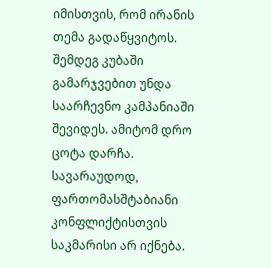იმისთვის, რომ ირანის თემა გადაწყვიტოს. შემდეგ კუბაში გამარჯვებით უნდა საარჩევნო კამპანიაში შევიდეს. ამიტომ დრო ცოტა დარჩა. სავარაუდოდ, ფართომასშტაბიანი კონფლიქტისთვის საკმარისი არ იქნება.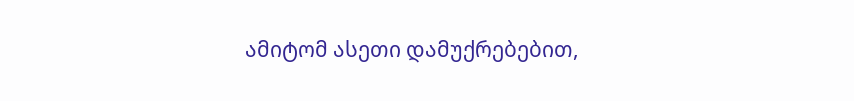ამიტომ ასეთი დამუქრებებით,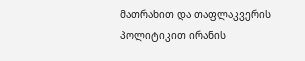მათრახით და თაფლაკვერის პოლიტიკით ირანის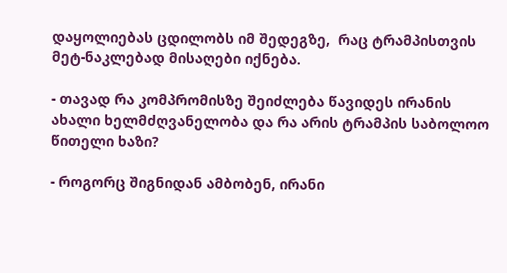დაყოლიებას ცდილობს იმ შედეგზე,  რაც ტრამპისთვის მეტ-ნაკლებად მისაღები იქნება.

- თავად რა კომპრომისზე შეიძლება წავიდეს ირანის ახალი ხელმძღვანელობა და რა არის ტრამპის საბოლოო წითელი ხაზი?

- როგორც შიგნიდან ამბობენ, ირანი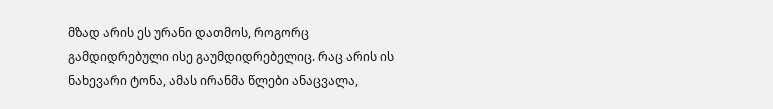მზად არის ეს ურანი დათმოს, როგორც  გამდიდრებული ისე გაუმდიდრებელიც. რაც არის ის ნახევარი ტონა, ამას ირანმა წლები ანაცვალა,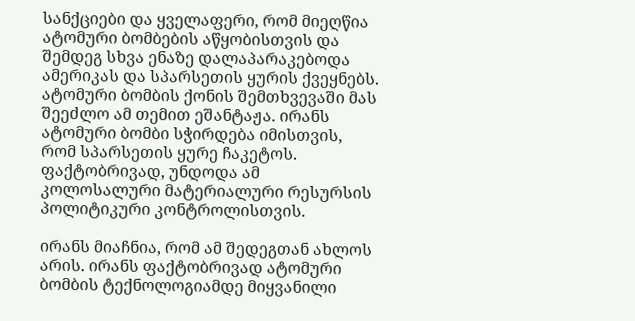სანქციები და ყველაფერი, რომ მიეღწია ატომური ბომბების აწყობისთვის და შემდეგ სხვა ენაზე დალაპარაკებოდა ამერიკას და სპარსეთის ყურის ქვეყნებს. ატომური ბომბის ქონის შემთხვევაში მას შეეძლო ამ თემით ეშანტაჟა. ირანს ატომური ბომბი სჭირდება იმისთვის, რომ სპარსეთის ყურე ჩაკეტოს. ფაქტობრივად, უნდოდა ამ კოლოსალური მატერიალური რესურსის პოლიტიკური კონტროლისთვის.

ირანს მიაჩნია, რომ ამ შედეგთან ახლოს არის. ირანს ფაქტობრივად ატომური ბომბის ტექნოლოგიამდე მიყვანილი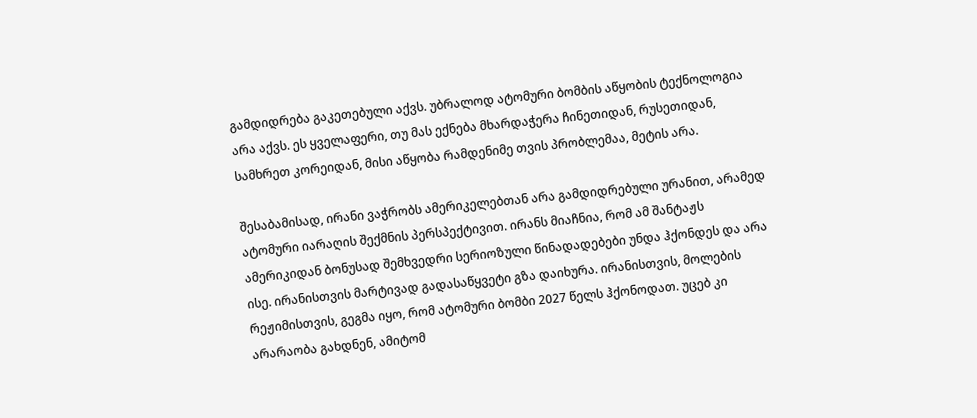გამდიდრება გაკეთებული აქვს. უბრალოდ ატომური ბომბის აწყობის ტექნოლოგია არა აქვს. ეს ყველაფერი, თუ მას ექნება მხარდაჭერა ჩინეთიდან, რუსეთიდან, სამხრეთ კორეიდან, მისი აწყობა რამდენიმე თვის პრობლემაა, მეტის არა.

შესაბამისად, ირანი ვაჭრობს ამერიკელებთან არა გამდიდრებული ურანით, არამედ ატომური იარაღის შექმნის პერსპექტივით. ირანს მიაჩნია, რომ ამ შანტაჟს ამერიკიდან ბონუსად შემხვედრი სერიოზული წინადადებები უნდა ჰქონდეს და არა ისე. ირანისთვის მარტივად გადასაწყვეტი გზა დაიხურა. ირანისთვის, მოლების რეჟიმისთვის, გეგმა იყო, რომ ატომური ბომბი 2027 წელს ჰქონოდათ. უცებ კი არარაობა გახდნენ, ამიტომ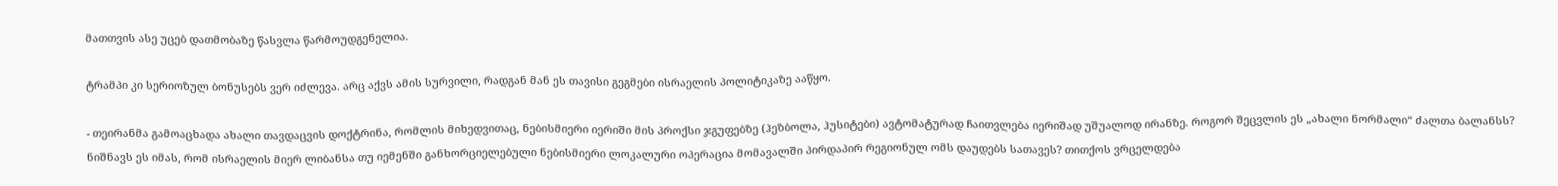მათთვის ასე უცებ დათმობაზე წასვლა წარმოუდგენელია.

ტრამპი კი სერიოზულ ბონუსებს ვერ იძლევა. არც აქვს ამის სურვილი, რადგან მან ეს თავისი გეგმები ისრაელის პოლიტიკაზე ააწყო.

- თეირანმა გამოაცხადა ახალი თავდაცვის დოქტრინა, რომლის მიხედვითაც, ნებისმიერი იერიში მის პროქსი ჯგუფებზე (ჰეზბოლა, ჰუსიტები) ავტომატურად ჩაითვლება იერიშად უშუალოდ ირანზე. როგორ შეცვლის ეს „ახალი ნორმალი“ ძალთა ბალანსს? ნიშნავს ეს იმას, რომ ისრაელის მიერ ლიბანსა თუ იემენში განხორციელებული ნებისმიერი ლოკალური ოპერაცია მომავალში პირდაპირ რეგიონულ ომს დაუდებს სათავეს? თითქოს ვრცელდება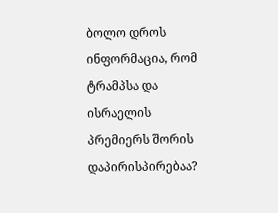ბოლო დროს ინფორმაცია, რომ ტრამპსა და ისრაელის პრემიერს შორის დაპირისპირებაა?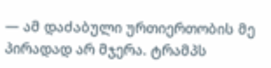— ამ დაძაბული ურთიერთობის მე პირადად არ მჯერა. ტრამპს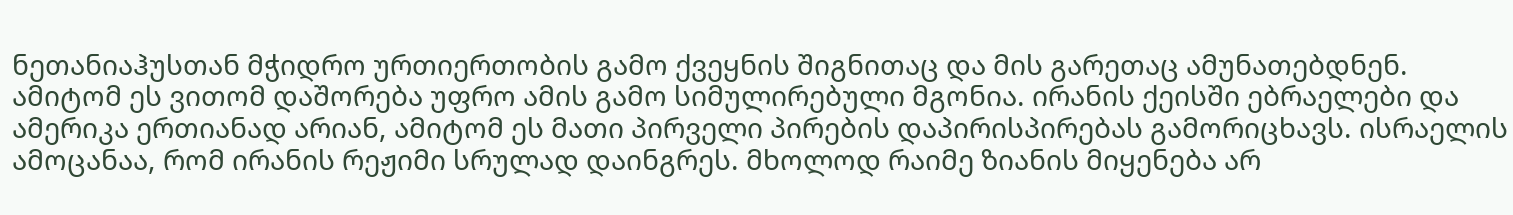ნეთანიაჰუსთან მჭიდრო ურთიერთობის გამო ქვეყნის შიგნითაც და მის გარეთაც ამუნათებდნენ. ამიტომ ეს ვითომ დაშორება უფრო ამის გამო სიმულირებული მგონია. ირანის ქეისში ებრაელები და ამერიკა ერთიანად არიან, ამიტომ ეს მათი პირველი პირების დაპირისპირებას გამორიცხავს. ისრაელის ამოცანაა, რომ ირანის რეჟიმი სრულად დაინგრეს. მხოლოდ რაიმე ზიანის მიყენება არ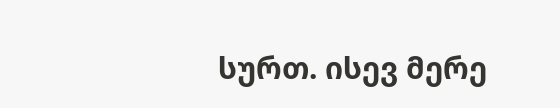სურთ. ისევ მერე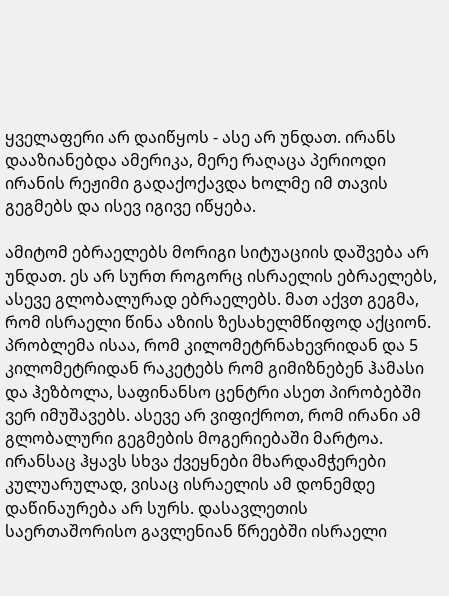ყველაფერი არ დაიწყოს - ასე არ უნდათ. ირანს დააზიანებდა ამერიკა, მერე რაღაცა პერიოდი ირანის რეჟიმი გადაქოქავდა ხოლმე იმ თავის გეგმებს და ისევ იგივე იწყება.

ამიტომ ებრაელებს მორიგი სიტუაციის დაშვება არ უნდათ. ეს არ სურთ როგორც ისრაელის ებრაელებს, ასევე გლობალურად ებრაელებს. მათ აქვთ გეგმა, რომ ისრაელი წინა აზიის ზესახელმწიფოდ აქციონ. პრობლემა ისაა, რომ კილომეტრნახევრიდან და 5 კილომეტრიდან რაკეტებს რომ გიმიზნებენ ჰამასი და ჰეზბოლა, საფინანსო ცენტრი ასეთ პირობებში ვერ იმუშავებს. ასევე არ ვიფიქროთ, რომ ირანი ამ გლობალური გეგმების მოგერიებაში მარტოა. ირანსაც ჰყავს სხვა ქვეყნები მხარდამჭერები კულუარულად, ვისაც ისრაელის ამ დონემდე დაწინაურება არ სურს. დასავლეთის საერთაშორისო გავლენიან წრეებში ისრაელი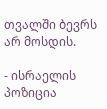თვალში ბევრს არ მოსდის.

- ისრაელის პოზიცია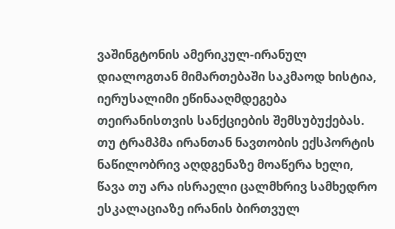ვაშინგტონის ამერიკულ-ირანულ დიალოგთან მიმართებაში საკმაოდ ხისტია, იერუსალიმი ეწინააღმდეგება თეირანისთვის სანქციების შემსუბუქებას. თუ ტრამპმა ირანთან ნავთობის ექსპორტის ნაწილობრივ აღდგენაზე მოაწერა ხელი, წავა თუ არა ისრაელი ცალმხრივ სამხედრო ესკალაციაზე ირანის ბირთვულ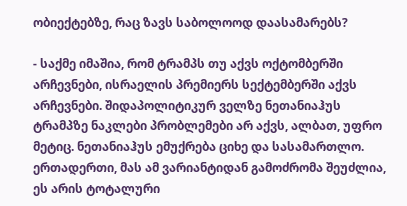ობიექტებზე, რაც ზავს საბოლოოდ დაასამარებს?

- საქმე იმაშია, რომ ტრამპს თუ აქვს ოქტომბერში არჩევნები, ისრაელის პრემიერს სექტემბერში აქვს არჩევნები. შიდაპოლიტიკურ ველზე ნეთანიაჰუს ტრამპზე ნაკლები პრობლემები არ აქვს, ალბათ, უფრო მეტიც. ნეთანიაჰუს ემუქრება ციხე და სასამართლო. ერთადერთი, მას ამ ვარიანტიდან გამოძრომა შეუძლია, ეს არის ტოტალური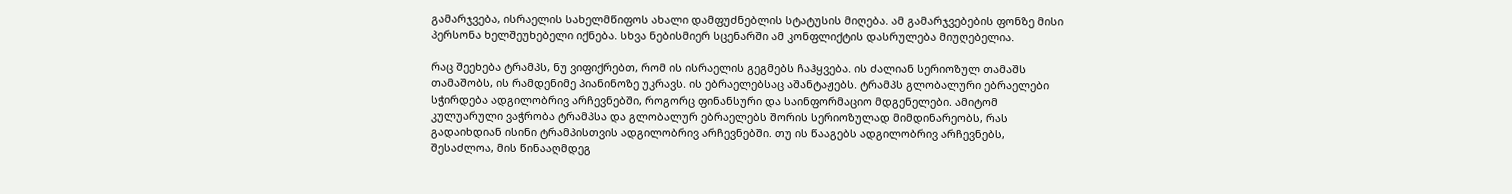გამარჯვება, ისრაელის სახელმწიფოს ახალი დამფუძნებლის სტატუსის მიღება. ამ გამარჯვებების ფონზე მისი პერსონა ხელშეუხებელი იქნება. სხვა ნებისმიერ სცენარში ამ კონფლიქტის დასრულება მიუღებელია.

რაც შეეხება ტრამპს, ნუ ვიფიქრებთ, რომ ის ისრაელის გეგმებს ჩაჰყვება. ის ძალიან სერიოზულ თამაშს თამაშობს, ის რამდენიმე პიანინოზე უკრავს. ის ებრაელებსაც აშანტაჟებს. ტრამპს გლობალური ებრაელები სჭირდება ადგილობრივ არჩევნებში, როგორც ფინანსური და საინფორმაციო მდგენელები. ამიტომ კულუარული ვაჭრობა ტრამპსა და გლობალურ ებრაელებს შორის სერიოზულად მიმდინარეობს, რას გადაიხდიან ისინი ტრამპისთვის ადგილობრივ არჩევნებში. თუ ის წააგებს ადგილობრივ არჩევნებს, შესაძლოა, მის წინააღმდეგ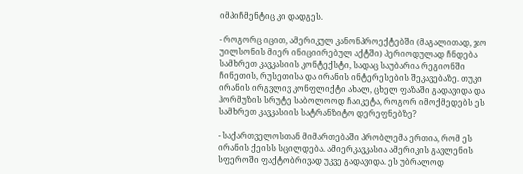იმპიჩმენტიც კი დადგეს.

- როგორც იცით, ამერიკულ კანონპროექტებში (მაგალითად, ჯო უილსონის მიერ ინიციირებულ აქტში) პერიოდულად ჩნდება სამხრეთ კავკასიის კონტექსტი, სადაც საუბარია რეგიონში ჩინეთის, რუსეთისა და ირანის ინტერესების შეკავებაზე. თუკი ირანის ირგვლივ კონფლიქტი ახალ, ცხელ ფაზაში გადავიდა და ჰორმუზის სრუტე საბოლოოდ ჩაიკეტა, როგორ იმოქმედებს ეს სამხრეთ კავკასიის სატრანზიტო დერეფნებზე?

- საქართველოსთან მიმართებაში პრობლემა ერთია, რომ ეს ირანის ქეისს სცილდება. ამიერკავკასია ამერიკის გავლენის სფეროში ფაქტობრივად უკვე გადავიდა. ეს უბრალოდ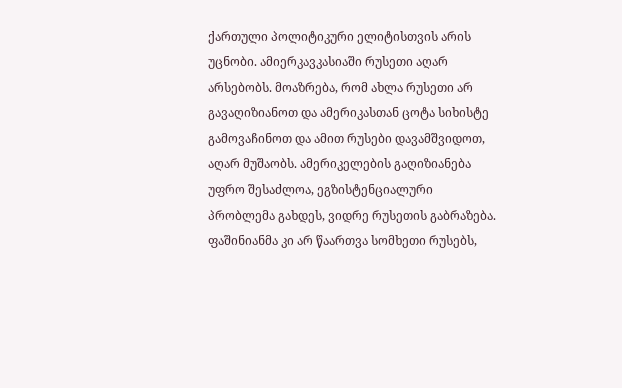ქართული პოლიტიკური ელიტისთვის არის უცნობი. ამიერკავკასიაში რუსეთი აღარ არსებობს. მოაზრება, რომ ახლა რუსეთი არ გავაღიზიანოთ და ამერიკასთან ცოტა სიხისტე გამოვაჩინოთ და ამით რუსები დავამშვიდოთ, აღარ მუშაობს. ამერიკელების გაღიზიანება უფრო შესაძლოა, ეგზისტენციალური პრობლემა გახდეს, ვიდრე რუსეთის გაბრაზება. ფაშინიანმა კი არ წაართვა სომხეთი რუსებს,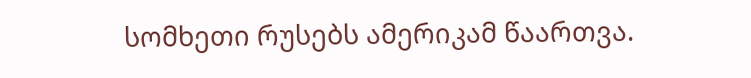სომხეთი რუსებს ამერიკამ წაართვა.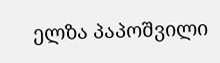ელზა პაპოშვილი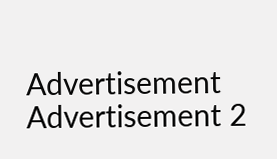Advertisement
Advertisement 2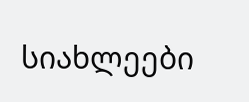სიახლეები